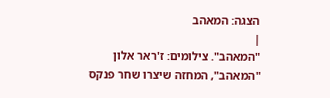הצגה: המאהב
|
"המאהב". צילומים: ז'ראר אלון
"המאהב", המחזה שיצרו שחר פנקס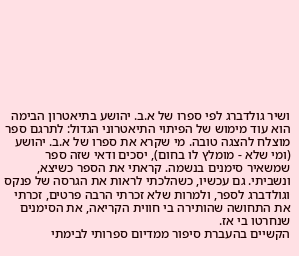ושיר גולדברג לפי ספרו של א.ב. יהושע בתיאטרון הבימה הוא עוד מימוש של הפיתוי התיאטרוני הגדול: לתרגם ספר מוצלח להצגה טובה. מי שקרא את ספרו של א.ב. יהושע (ומי שלא - מומלץ לו בחום), יסכים ודאי שזה ספר שמשאיר סימנים בנשמה. קראתי את הספר כשיצא, ונשביתי. גם עכשיו, כשהלכתי לראות את הגרסה של פנקס וגולדברג לספר, ולמרות שלא זכרתי הרבה פרטים, זכרתי את התחושה שהותירה בי חווית הקריאה, את הסימנים שנחרטו בי אז.
הקשיים בהעברת סיפור ממדיום ספרותי לבימתי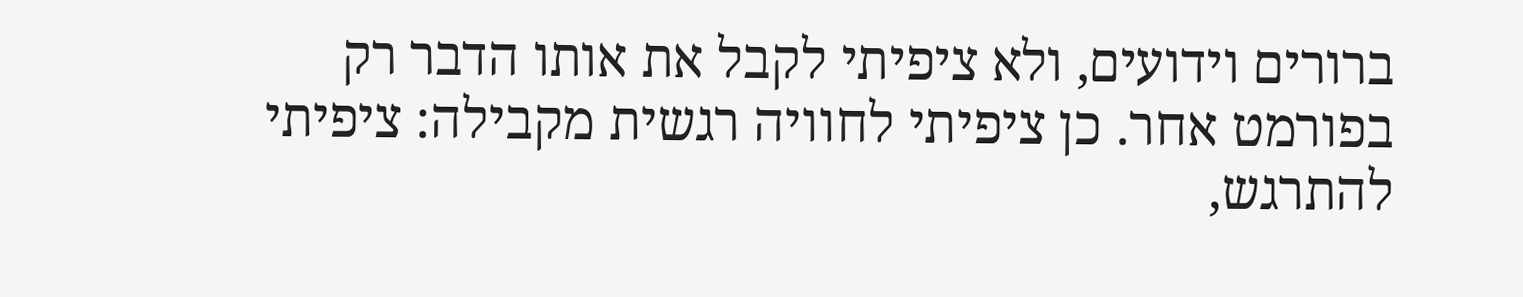ברורים וידועים, ולא ציפיתי לקבל את אותו הדבר רק בפורמט אחר. כן ציפיתי לחוויה רגשית מקבילה: ציפיתי להתרגש,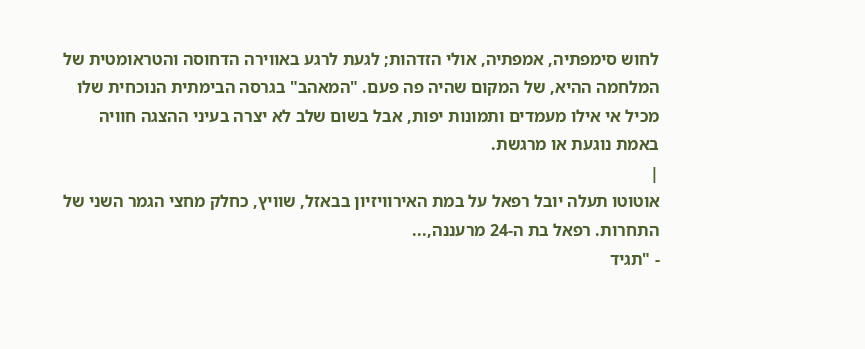לחוש סימפתיה, אמפתיה, אולי הזדהות; לגעת לרגע באווירה הדחוסה והטראומטית של המלחמה ההיא, של המקום שהיה פה פעם. "המאהב" בגרסה הבימתית הנוכחית שלו מכיל אי אילו מעמדים ותמונות יפות, אבל בשום שלב לא יצרה בעיני ההצגה חוויה באמת נוגעת או מרגשת.
|
אוטוטו תעלה יובל רפאל על במת האירוויזיון בבאזל, שוויץ, כחלק מחצי הגמר השני של התחרות. רפאל בת ה-24 מרעננה,...
- "תגיד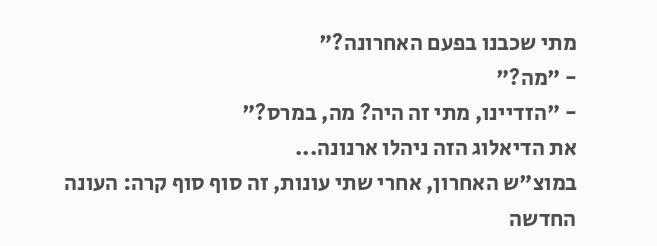מתי שכבנו בפעם האחרונה?"
- "מה?"
- "הזדיינו, מתי זה היה? מה, במרס?"
את הדיאלוג הזה ניהלו ארנונה...
במוצ"ש האחרון, אחרי שתי עונות, זה סוף סוף קרה: העונה החדשה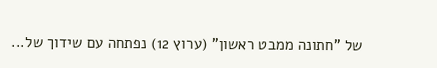של "חתונה ממבט ראשון" (ערוץ 12) נפתחה עם שידוך של...